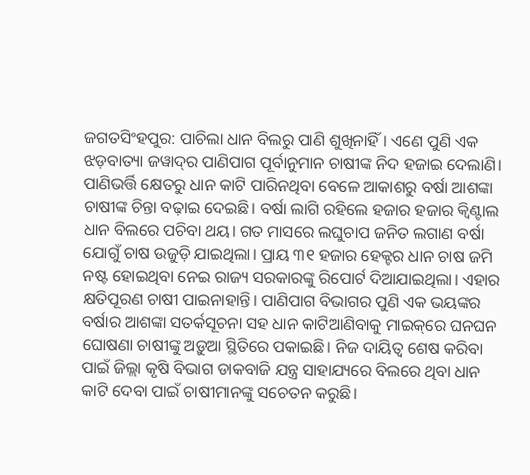ଜଗତସିଂହପୁର: ପାଚିଲା ଧାନ ବିଲରୁ ପାଣି ଶୁଖିନାହିଁ। ଏଣେ ପୁଣି ଏକ ଝଡ଼ବାତ୍ୟା ଜୱାଦ୍‌ର ପାଣିପାଗ ପୂର୍ବାନୁମାନ ଚାଷୀଙ୍କ ନିଦ ହଜାଇ ଦେଲାଣି। ପାଣିଭର୍ତ୍ତି କ୍ଷେତରୁ ଧାନ କାଟି ପାରିନଥିବା ବେଳେ ଆକାଶରୁ ବର୍ଷା ଆଶଙ୍କା ଚାଷୀଙ୍କ ଚିନ୍ତା ବଢ଼ାଇ ଦେଇଛି। ବର୍ଷା ଲାଗି ରହିଲେ ହଜାର ହଜାର କ୍ବିଣ୍ଟାଲ ଧାନ ବିଲରେ ପଚିବା ଥୟ। ଗତ ମାସରେ ଲଘୁଚାପ ଜନିତ ଲଗାଣ ବର୍ଷା ଯୋଗୁଁ ଚାଷ ଉଜୁଡ଼ି ଯାଇଥିଲା। ପ୍ରାୟ ୩୧ ହଜାର ହେକ୍ଟର ଧାନ ଚାଷ ଜମି ନଷ୍ଟ ହୋଇଥିବା ନେଇ ରାଜ୍ୟ ସରକାରଙ୍କୁ ରିପୋର୍ଟ ଦିଆଯାଇଥିଲା। ଏହାର କ୍ଷତିପୂରଣ ଚାଷୀ ପାଇନାହାନ୍ତି। ପାଣିପାଗ ବିଭାଗର ପୁଣି ଏକ ଭୟଙ୍କର ବର୍ଷାର ଆଶଙ୍କା ସତର୍କସୂଚନା ସହ ଧାନ କାଟିଆଣିବାକୁ ମାଇକ୍‌ରେ ଘନଘନ ଘୋଷଣା ଚାଷୀଙ୍କୁ ଅଡ଼ୁଆ ସ୍ଥିତିରେ ପକାଇଛି। ନିଜ ଦାୟିତ୍ବ ଶେଷ କରିବା ପାଇଁ ଜିଲ୍ଲା କୃଷି ବିଭାଗ ଡାକବାଜି ଯନ୍ତ୍ର ସାହାଯ୍ୟରେ ବିଲରେ ଥିବା ଧାନ କାଟି ଦେବା ପାଇଁ ଚାଷୀମାନଙ୍କୁ ସଚେତନ କରୁଛି।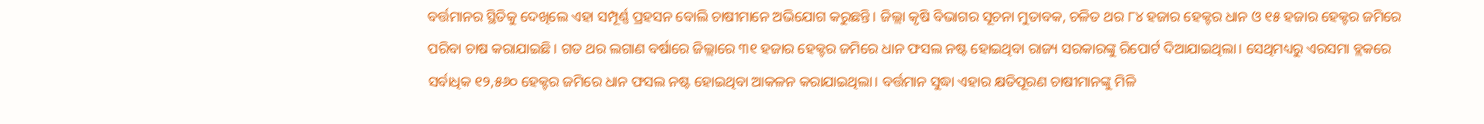ବର୍ତ୍ତମାନର ସ୍ଥିତିକୁ ଦେଖିଲେ ଏହା ସମ୍ପୂର୍ଣ୍ଣ ପ୍ରହସନ ବୋଲି ଚାଷୀମାନେ ଅଭିଯୋଗ କରୁଛନ୍ତି। ଜିଲ୍ଲା କୃଷି ବିଭାଗର ସୂଚନା ମୁତାବକ, ଚଳିତ ଥର ୮୪ ହଜାର ହେକ୍ଟର ଧାନ ଓ ୧୫ ହଜାର ହେକ୍ଟର ଜମିରେ ପରିବା ଚାଷ କରାଯାଇଛି। ଗତ ଥର ଲଗାଣ ବର୍ଷାରେ ଜିଲ୍ଲାରେ ୩୧ ହଜାର ହେକ୍ଟର ଜମିରେ ଧାନ ଫସଲ ନଷ୍ଟ ହୋଇଥିବା ରାଜ୍ୟ ସରକାରଙ୍କୁ ରିପୋର୍ଟ ଦିଆଯାଇଥିଲା। ସେଥିମଧ୍ୟରୁ ଏରସମା ବ୍ଲକରେ ସର୍ବାଧିକ ୧୨,୫୬୦ ହେକ୍ଟର ଜମିରେ ଧାନ ଫସଲ ନଷ୍ଟ ହୋଇଥିବା ଆକଳନ କରାଯାଇଥିଲା। ବର୍ତ୍ତମାନ ସୁଦ୍ଧା ଏହାର କ୍ଷତିପୂରଣ ଚାଷୀମାନଙ୍କୁ ମିଳି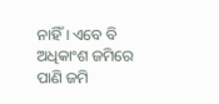ନାହିଁ। ଏବେ ବି ଅଧିକାଂଶ ଜମିରେ ପାଣି ଜମି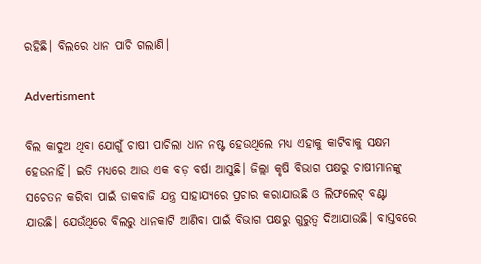ରହିଛି। ବିଲରେ ଧାନ ପାଚି ଗଲାଣି।

Advertisment

ବିଲ କାଦୁଅ ଥିବା ଯୋଗୁଁ ଚାଷୀ ପାଚିଲା ଧାନ ନଷ୍ଟ ହେଉଥିଲେ ମଧ୍ୟ ଏହାକୁ କାଟିବାକୁ ସକ୍ଷମ ହେଉନାହିଁ। ଇତି ମଧ୍ୟରେ ଆଉ ଏକ ବଡ଼ ବର୍ଷା ଆସୁଛି। ଜିଲ୍ଲା କୃଷି ବିଭାଗ ପକ୍ଷରୁ ଚାଷୀମାନଙ୍କୁ ସଚେତନ କରିବା ପାଇଁ ଡାକବାଜି ଯନ୍ତ୍ର ସାହାଯ୍ୟରେ ପ୍ରଚାର କରାଯାଉଛି ଓ ଲିଫଲେଟ୍ ବଣ୍ଟା ଯାଉଛି। ଯେଉଁଥିରେ ବିଲରୁ ଧାନକାଟି ଆଣିବା ପାଇଁ ବିଭାଗ ପକ୍ଷରୁ ଗୁରୁତ୍ବ ଦିଆଯାଉଛି। ବାସ୍ତବରେ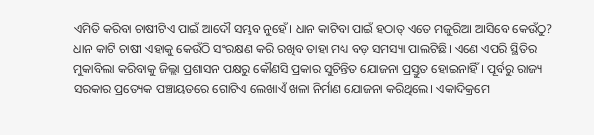ଏମିତି କରିବା ଚାଷୀଟିଏ ପାଇଁ ଆଦୌ ସମ୍ଭବ ନୁହେଁ। ଧାନ କାଟିବା ପାଇଁ ହଠାତ୍ ଏତେ ମଜୁରିଆ ଆସିବେ କେଉଁଠୁ? ଧାନ କାଟି ଚାଷୀ ଏହାକୁ କେଉଁଠି ସଂରକ୍ଷଣ କରି ରଖିବ ତାହା ମଧ୍ୟ ବଡ଼ ସମସ୍ୟା ପାଲଟିଛି। ଏଣେ ଏପରି ସ୍ଥିତିର ମୁକାବିଲା କରିବାକୁ ଜିଲ୍ଲା ପ୍ରଶାସନ ପକ୍ଷରୁ କୌଣସି ପ୍ରକାର ସୁଚିନ୍ତିତ ଯୋଜନା ପ୍ରସ୍ତୁତ ହୋଇନାହିଁ। ପୂର୍ବରୁ ରାଜ୍ୟ ସରକାର ପ୍ରତ୍ୟେକ ପଞ୍ଚାୟତରେ ଗୋଟିଏ ଲେଖାଏଁ ଖଳା ନିର୍ମାଣ ଯୋଜନା କରିଥିଲେ। ଏକାଦିକ୍ରମେ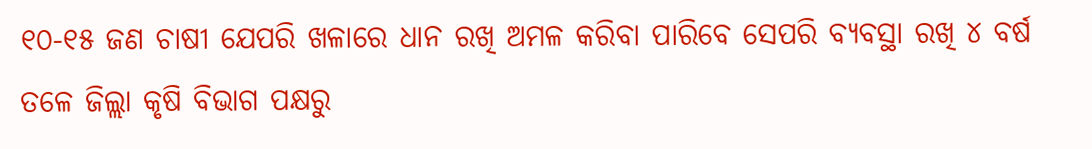୧୦-୧୫ ଜଣ ଚାଷୀ ଯେପରି ଖଳାରେ ଧାନ ରଖି ଅମଳ କରିବା ପାରିବେ ସେପରି ବ୍ୟବସ୍ଥା ରଖି ୪ ବର୍ଷ ତଳେ ଜିଲ୍ଲା କୃଷି ବିଭାଗ ପକ୍ଷରୁ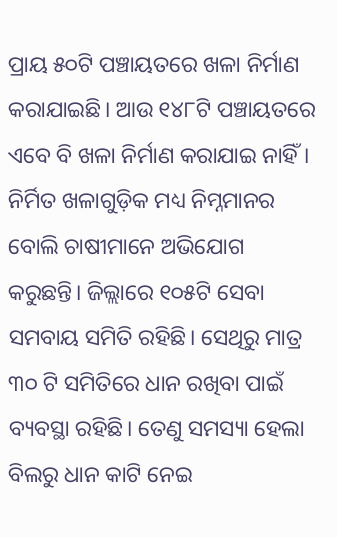ପ୍ରାୟ ୫୦ଟି ପଞ୍ଚାୟତରେ ଖଳା ନିର୍ମାଣ କରାଯାଇଛି। ଆଉ ୧୪୮ଟି ପଞ୍ଚାୟତରେ ଏବେ ବି ଖଳା ନିର୍ମାଣ କରାଯାଇ ନାହିଁ। ନିର୍ମିତ ଖଳାଗୁଡ଼ିକ ମଧ୍ୟ ନିମ୍ନମାନର ବୋଲି ଚାଷୀମାନେ ଅଭିଯୋଗ କରୁଛନ୍ତି। ଜିଲ୍ଲାରେ ୧୦୫ଟି ସେବା ସମବାୟ ସମିତି ରହିଛି। ସେଥିରୁ ମାତ୍ର ୩୦ ଟି ସମିତିରେ ଧାନ ରଖିବା ପାଇଁ ବ୍ୟବସ୍ଥା ରହିଛି। ତେଣୁ ସମସ୍ୟା ହେଲା ବିଲରୁ ଧାନ କାଟି ନେଇ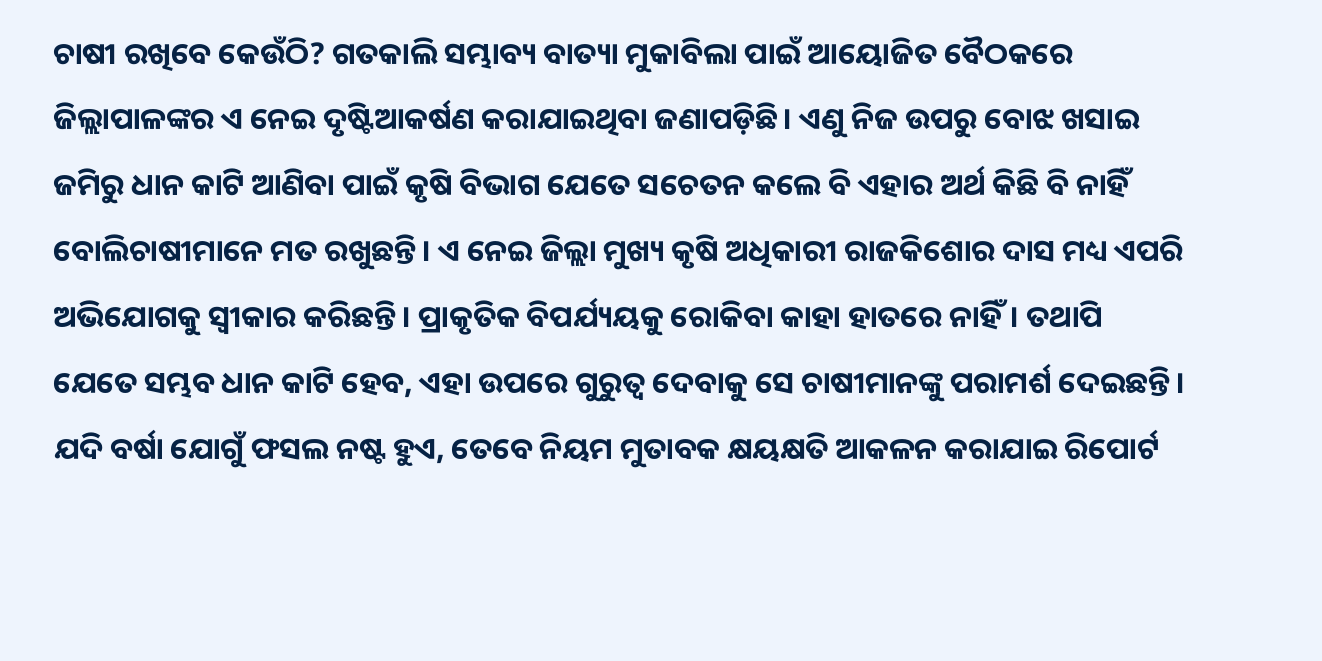ଚାଷୀ ରଖିବେ କେଉଁଠି? ଗତକାଲି ସମ୍ଭାବ୍ୟ ବାତ୍ୟା ମୁକାବିଲା ପାଇଁ ଆୟୋଜିତ ବୈଠକରେ ଜିଲ୍ଲାପାଳଙ୍କର ଏ ନେଇ ଦୃଷ୍ଟିଆକର୍ଷଣ କରାଯାଇଥିବା ଜଣାପଡ଼ିଛି। ଏଣୁ ନିଜ ଉପରୁ ବୋଝ ଖସାଇ ଜମିରୁ ଧାନ କାଟି ଆଣିବା ପାଇଁ କୃଷି ବିଭାଗ ଯେତେ‌ ସଚେତନ କଲେ ବି ଏହାର ଅର୍ଥ କିଛି ବି ନାହିଁ ବୋଲିଚାଷୀମାନେ ମତ ରଖୁଛନ୍ତି। ଏ ନେଇ ଜିଲ୍ଲା ମୁଖ୍ୟ କୃଷି ଅଧିକାରୀ ରାଜକିଶୋର ଦାସ ମଧ୍ୟ ଏପରି ଅଭିଯୋଗକୁ ସ୍ବୀକାର କରିଛନ୍ତି। ପ୍ରାକୃତିକ ବିପର୍ଯ୍ୟୟକୁ ରୋକିବା କାହା ହାତରେ ନାହିଁ। ତଥାପି ଯେତେ ସମ୍ଭବ ଧାନ କାଟି ହେବ, ଏହା ଉପରେ ଗୁରୁତ୍ବ ଦେବାକୁ ସେ ଚାଷୀମାନଙ୍କୁ ପରାମର୍ଶ ଦେଇଛନ୍ତି। ଯଦି ବର୍ଷା ଯୋଗୁଁ ଫସଲ ନଷ୍ଟ ହୁଏ, ତେବେ ନିୟମ ମୁତାବକ କ୍ଷୟକ୍ଷତି ଆକଳନ କରାଯାଇ ରିପୋର୍ଟ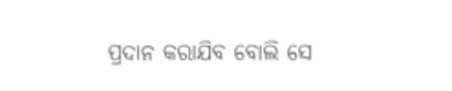ପ୍ରଦାନ କରାଯିବ ବୋଲି ‌ସେ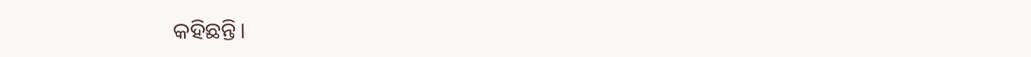କହିଛନ୍ତି।